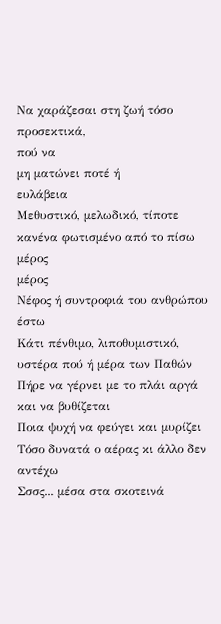Να χαράζεσαι στη ζωή τόσο προσεκτικά,
πού να
μη ματώνει ποτέ ή
ευλάβεια
Μεθυστικό, μελωδικό, τίποτε κανένα φωτισμένο από το πίσω
μέρος
μέρος
Νέφος ή συντροφιά του ανθρώπου έστω
Κάτι πένθιμο, λιποθυμιστικό, υστέρα πού ή μέρα των Παθών
Πήρε να γέρνει με το πλάι αργά και να βυθίζεται
Ποια ψυχή να φεύγει και μυρίζει
Τόσο δυνατά ο αέρας κι άλλο δεν αντέχω
Σσσς... μέσα στα σκοτεινά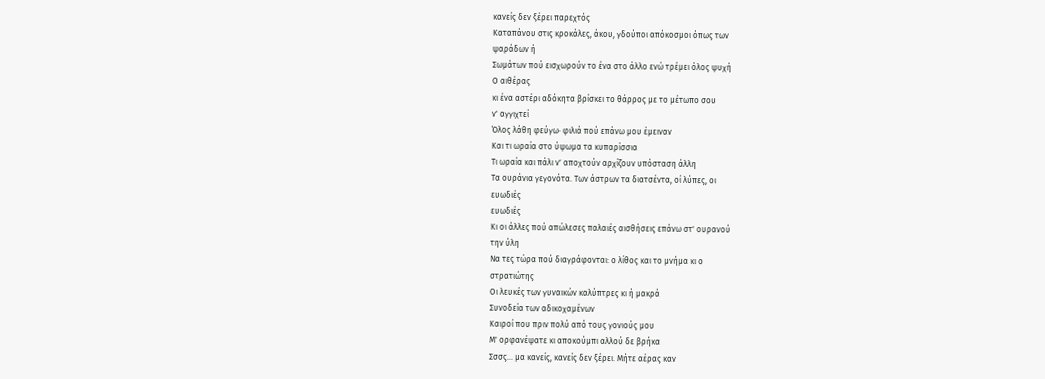κανείς δεν ξέρει παρεχτός
Καταπάνου στις κροκάλες, άκου, γδούποι απόκοσμοι όπως των
ψαράδων ή
Σωμάτων πού εισχωρούν το ένα στο άλλο ενώ τρέμει όλος ψυχή
Ο αιθέρας
κι ένα αστέρι αδόκητα βρίσκει το θάρρος με το μέτωπο σου
ν' αγγιχτεί
Όλος λάθη φεύγω· φιλιά πού επάνω μου έμειναν
Και τι ωραία στο ύψωμα τα κυπαρίσσια
Τι ωραία και πάλι ν' αποχτούν αρχίζουν υπόσταση άλλη
Τα ουράνια γεγονότα. Των άστρων τα διατσέντα, οί λύπες, οι
ευωδιές
ευωδιές
Κι οι άλλες πού απώλεσες παλαιές αισθήσεις επάνω στ' ουρανού
την ύλη
Να τες τώρα πού διαγράφονται: ο λίθος και το μνήμα κι ο
στρατιώτης
Οι λευκές των γυναικών καλύπτρες κι ή μακρά
Συνοδεία των αδικοχαμένων
Καιροί που πριν πολύ από τους γονιούς μου
Μ' ορφανέψατε κι αποκούμπι αλλού δε βρήκα
Σσσς... μα κανείς, κανείς δεν ξέρει. Μήτε αέρας καν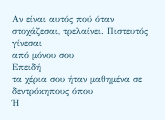Αν είναι αυτός πού όταν στοχάζεσαι, τρελαίνει. Πιστευτός γίνεσαι
από μόνου σου
Επειδή
τα χέρια σου ήταν μαθημένα σε δεντρόκηπους όπου
Ή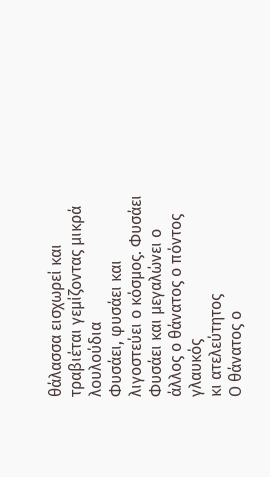θάλασσα εισχωρεί και τραβιέται γεμίζοντας μικρά λουλούδια
Φυσάει, φυσάει και λιγοστεύει ο κόσμος. Φυσάει
Φυσάει και μεγαλώνει ο άλλος ο θάνατος ο πόντος γλαυκός
κι ατελεύτητος
Ο θάνατος ο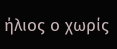ήλιος ο χωρίς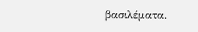βασιλέματα.